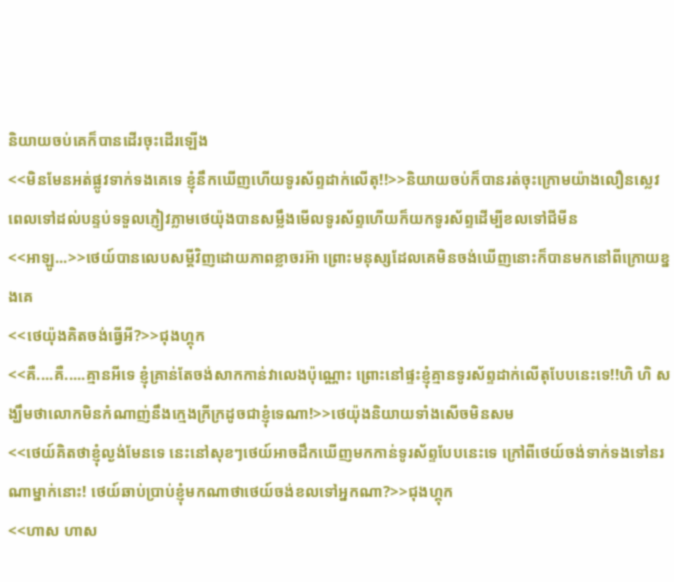និយាយចប់គេក៏បានដើរចុះដើរឡើង
<<មិនមែនអត់ផ្លូវទាក់ទងគេទេ ខ្ញុំនឹកឃើញហើយទូរស័ព្ទដាក់លើតុ!!>>និយាយចប់ក៏បានរត់ចុះក្រោមយ៉ាងលឿនស្លេវ
ពេលទៅដល់បន្ទប់ទទួលភ្ញៀវភ្លាមថេយ៉ុងបានសម្លឹងមើលទូរស័ព្ទហើយក៏យកទូរស័ព្ទដើម្បីខលទៅជីមីន
<<អាឡូ...>>ថេយ៍បានលេបសម្តីវិញដោយភាពខ្លាចរអ៊ា ព្រោះមនុស្សដែលគេមិនចង់ឃើញនោះក៏បានមកនៅពីក្រោយខ្នងគេ
<<ថេយ៉ុងគិតចង់ធ្វើអី?>>ជុងហ្គុក
<<គឺ....គឺ.....គ្មានអីទេ ខ្ញុំគ្រាន់តែចង់សាកកាន់វាលេងប៉ុណ្ណោះ ព្រោះនៅផ្ទះខ្ញុំគ្មានទូរស័ព្ទដាក់លើតុបែបនេះទេ!!ហិ ហិ សង្ឃឹមថាលោកមិនកំណាញ់នឹងក្មេងក្រីក្រដូចជាខ្ញុំទេណា!>>ថេយ៉ុងនិយាយទាំងសើចមិនសម
<<ថេយ៍គិតថាខ្ញុំល្ងង់មែនទេ នេះនៅសុខៗថេយ៍អាចដឹកឃើញមកកាន់ទូរស័ព្ទបែបនេះទេ ក្រៅពីថេយ៍ចង់ទាក់ទងទៅនរណាម្នាក់នោះ! ថេយ៍ឆាប់ប្រាប់ខ្ញុំមកណាថាថេយ៍ចង់ខលទៅអ្នកណា?>>ជុងហ្គុក
<<ហាស ហាស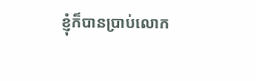ខ្ញុំក៏បានប្រាប់លោក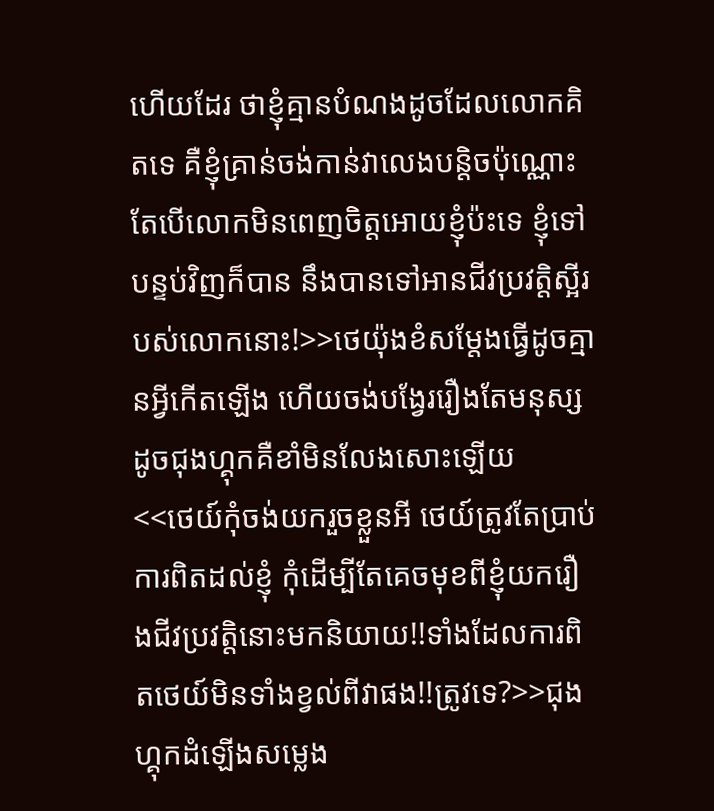ហើយដែរ ថាខ្ញុំគ្មានបំណងដូចដែលលោកគិតទេ គឺខ្ញុំគ្រាន់ចង់កាន់វាលេងបន្តិចប៉ុណ្ណោះ តែបើលោកមិនពេញចិត្តអោយខ្ញុំប៉ះទេ ខ្ញុំទៅបន្ទប់វិញក៏បាន នឹងបានទៅអានជីវប្រវត្តិស្អីរបស់លោកនោះ!>>ថេយ៉ុងខំសម្តែងធ្វើដូចគ្មានអ្វីកើតឡើង ហើយចង់បង្វែររឿងតែមនុស្សដូចជុងហ្គុកគឺខាំមិនលែងសោះឡើយ
<<ថេយ៍កុំចង់យករួចខ្លួនអី ថេយ៍ត្រូវតែប្រាប់ការពិតដល់ខ្ញុំ កុំដើម្បីតែគេចមុខពីខ្ញុំយករឿងជីវប្រវត្តិនោះមកនិយាយ!!ទាំងដែលការពិតថេយ៍មិនទាំងខ្វល់ពីវាផង!!ត្រូវទេ?>>ជុងហ្គុកដំឡើងសម្លេង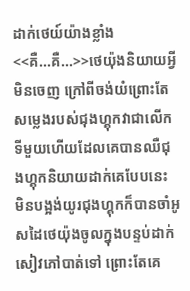ដាក់ថេយ៍យ៉ាងខ្លាំង
<<គឺ...គឺ...>>ថេយ៉ុងនិយាយអ្វីមិនចេញ ក្រៅពីចង់យំព្រោះតែសម្លេងរបស់ជុងហ្គុកវាជាលើកទីមួយហើយដែលគេបានឈឺជុងហ្គុកនិយាយដាក់គេបែបនេះ
មិនបង្អង់យូរជុងហ្គុកក៏បានចាំអូសដៃថេយ៉ុងចូលក្នុងបន្ទប់ដាក់សៀវភៅបាត់ទៅ ព្រោះតែគេ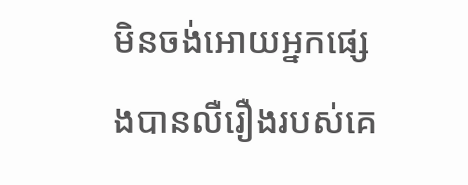មិនចង់អោយអ្នកផ្សេងបានលឺរឿងរបស់គេ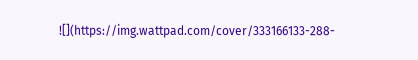![](https://img.wattpad.com/cover/333166133-288-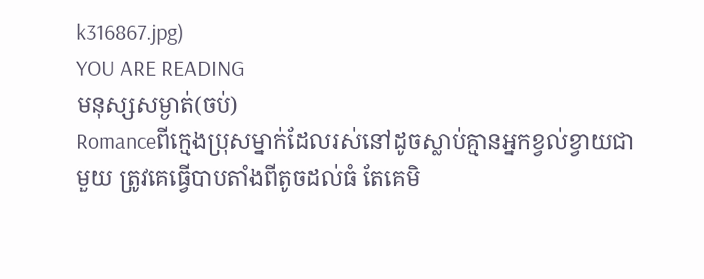k316867.jpg)
YOU ARE READING
មនុស្សសម្ងាត់(ចប់)
Romanceពីក្មេងប្រុសម្នាក់ដែលរស់នៅដូចស្លាប់គ្មានអ្នកខ្វល់ខ្វាយជាមួយ ត្រូវគេធ្វើបាបតាំងពីតូចដល់ធំ តែគេមិ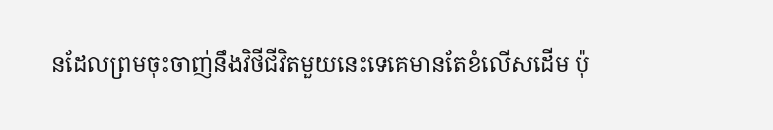នដែលព្រមចុះចាញ់នឹងវិថីជីវិតមួយនេះទេគេមានតែខំលើសដើម ប៉ុ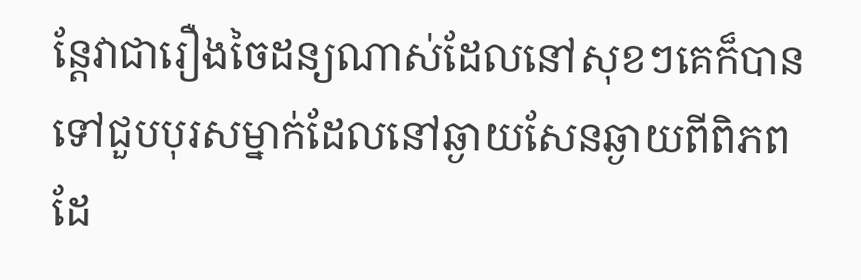ន្តែវាជារឿងចៃដន្យណាស់ដែលនៅសុខៗគេក៏បានទៅជួបបុរសម្នាក់ដែលនៅឆ្ងាយសែនឆ្ងាយពីពិភពដែ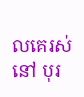លគេរស់នៅ បុរ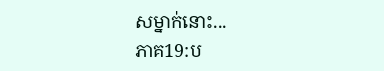សម្នាក់នោះ...
ភាគ19:ប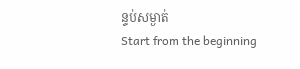ន្ទប់សម្ងាត់
Start from the beginning